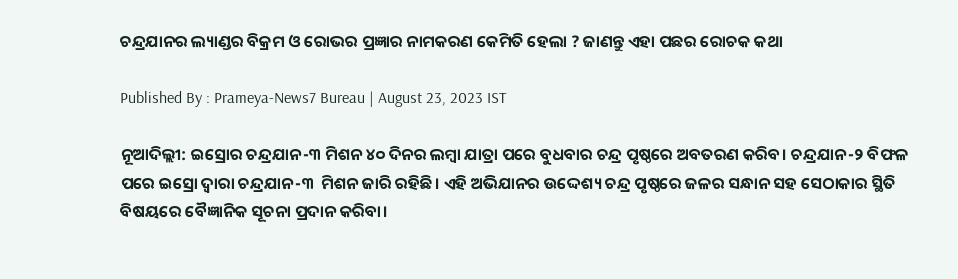ଚନ୍ଦ୍ରଯାନର ଲ୍ୟାଣ୍ଡର ବିକ୍ରମ ଓ ରୋଭର ପ୍ରଜ୍ଞାର ନାମକରଣ କେମିତି ହେଲା ? ଜାଣନ୍ତୁ ଏହା ପଛର ରୋଚକ କଥା

Published By : Prameya-News7 Bureau | August 23, 2023 IST

ନୂଆଦିଲ୍ଲୀ: ଇସ୍ରୋର ଚନ୍ଦ୍ରଯାନ-୩ ମିଶନ ୪୦ ଦିନର ଲମ୍ବା ଯାତ୍ରା ପରେ ବୁଧବାର ଚନ୍ଦ୍ର ପୃଷ୍ଠରେ ଅବତରଣ କରିବ। ଚନ୍ଦ୍ରଯାନ-୨ ବିଫଳ ପରେ ଇସ୍ରୋ ଦ୍ଵାରା ଚନ୍ଦ୍ରଯାନ-୩  ମିଶନ ଜାରି ରହିଛି। ଏହି ଅଭିଯାନର ଉଦ୍ଦେଶ୍ୟ ଚନ୍ଦ୍ର ପୃଷ୍ଠରେ ଜଳର ସନ୍ଧାନ ସହ ସେଠାକାର ସ୍ଥିତି ବିଷୟରେ ବୈଜ୍ଞାନିକ ସୂଚନା ପ୍ରଦାନ କରିବା।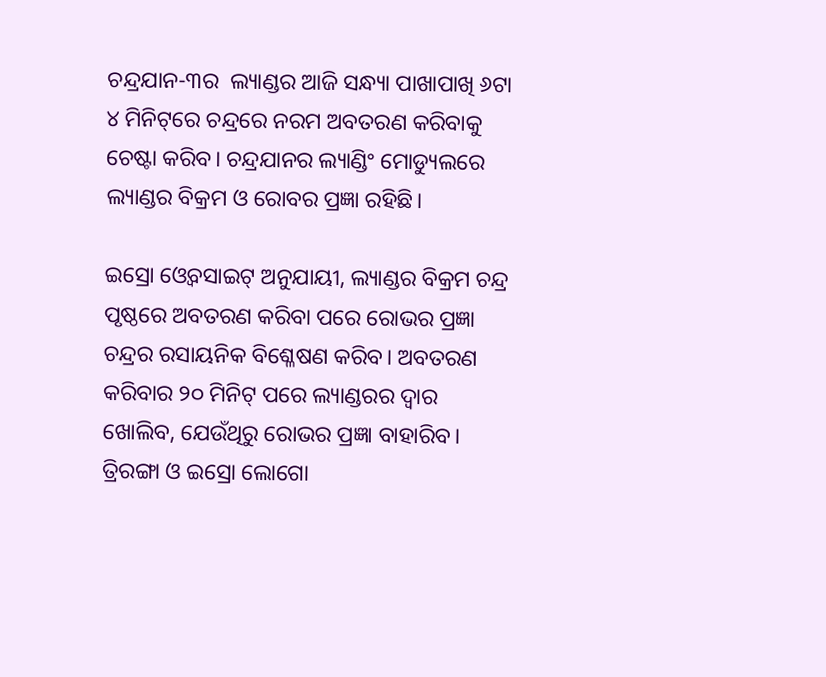ଚନ୍ଦ୍ରଯାନ-୩ର  ଲ୍ୟାଣ୍ଡର ଆଜି ସନ୍ଧ୍ୟା ପାଖାପାଖି ୬ଟା ୪ ମିନିଟ୍‌ରେ ଚନ୍ଦ୍ରରେ ନରମ ଅବତରଣ କରିବାକୁ ଚେଷ୍ଟା କରିବ। ଚନ୍ଦ୍ରଯାନର ଲ୍ୟାଣ୍ଡିଂ ମୋଡ୍ୟୁଲରେ ଲ୍ୟାଣ୍ଡର ବିକ୍ରମ ଓ ରୋବର ପ୍ରଜ୍ଞା ରହିଛି।

ଇସ୍ରୋ ଓ୍ବେବସାଇଟ୍ ଅନୁଯାୟୀ, ଲ୍ୟାଣ୍ଡର ବିକ୍ରମ ଚନ୍ଦ୍ର ପୃଷ୍ଠରେ ଅବତରଣ କରିବା ପରେ ରୋଭର ପ୍ରଜ୍ଞା ଚନ୍ଦ୍ରର ରସାୟନିକ ବିଶ୍ଳେଷଣ କରିବ। ଅବତରଣ କରିବାର ୨୦ ମିନିଟ୍ ପରେ ଲ୍ୟାଣ୍ଡରର ଦ୍ଵାର ଖୋଲିବ, ଯେଉଁଥିରୁ ରୋଭର ପ୍ରଜ୍ଞା ବାହାରିବ। ତ୍ରିରଙ୍ଗା ଓ ଇସ୍ରୋ ଲୋଗୋ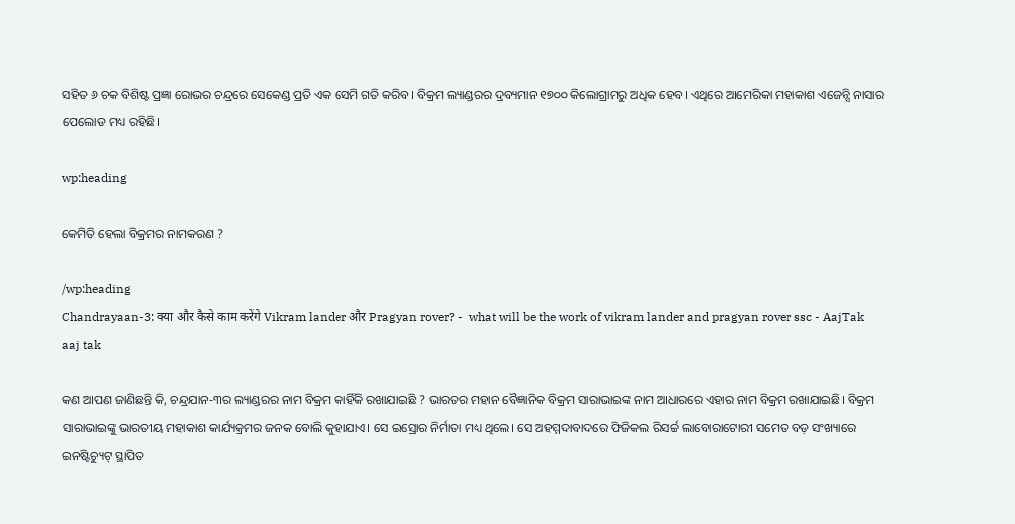ସହିତ ୬ ଚକ ବିଶିଷ୍ଟ ପ୍ରଜ୍ଞା ରୋଭର ଚନ୍ଦ୍ରରେ ସେକେଣ୍ଡ ପ୍ରତି ଏକ ସେମି ଗତି କରିବ। ବିକ୍ରମ ଲ୍ୟାଣ୍ଡରର ଦ୍ରବ୍ୟମାନ ୧୭୦୦ କିଲୋଗ୍ରାମରୁ ଅଧିକ ହେବ। ଏଥିରେ ଆମେରିକା ମହାକାଶ ଏଜେନ୍ସି ନାସାର ପେଲୋଡ ମଧ୍ୟ ରହିଛି।

wp:heading

କେମିତି ହେଲା ବିକ୍ରମର ନାମକରଣ ?

/wp:heading
Chandrayaan-3: क्या और कैसे काम करेंगे Vikram lander और Pragyan rover? -  what will be the work of vikram lander and pragyan rover ssc - AajTak
aaj tak

କଣ ଆପଣ ଜାଣିଛନ୍ତି କି, ଚନ୍ଦ୍ରଯାନ-୩ର ଲ୍ୟାଣ୍ଡରର ନାମ ବିକ୍ରମ କାହିଁକି ରଖାଯାଇଛି ? ଭାରତର ମହାନ ବୈଜ୍ଞାନିକ ବିକ୍ରମ ସାରାଭାଇଙ୍କ ନାମ ଆଧାରରେ ଏହାର ନାମ ବିକ୍ରମ ରଖାଯାଇଛି। ବିକ୍ରମ ସାରାଭାଇଙ୍କୁ ଭାରତୀୟ ମହାକାଶ କାର୍ଯ୍ୟକ୍ରମର ଜନକ ବୋଲି କୁହାଯାଏ। ସେ ଇସ୍ରୋର ନିର୍ମାତା ମଧ୍ୟ ଥିଲେ। ସେ ଅହମ୍ମଦାବାଦରେ ଫିଜିକଲ ରିସର୍ଚ୍ଚ ଲାବୋରାଟୋରୀ ସମେତ ବଡ଼ ସଂଖ୍ୟାରେ ଇନଷ୍ଟିଚ୍ୟୁଟ୍ ସ୍ଥାପିତ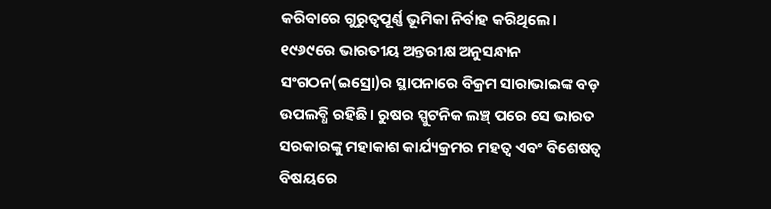କରିବାରେ ଗୁରୁତ୍ଵପୂର୍ଣ୍ଣ ଭୂମିକା ନିର୍ବାହ କରିଥିଲେ। ୧୯୬୯ରେ ଭାରତୀୟ ଅନ୍ତରୀକ୍ଷ ଅନୁସନ୍ଧାନ ସଂଗଠନ(ଇସ୍ରୋ)ର ସ୍ଥାପନାରେ ବିକ୍ରମ ସାରାଭାଇଙ୍କ ବଡ଼ ଉପଲବ୍ଧି ରହିଛି। ରୁଷର ସ୍ପୁଟନିକ ଲଞ୍ଚ୍ ପରେ ସେ ଭାରତ ସରକାରଙ୍କୁ ମହାକାଶ କାର୍ଯ୍ୟକ୍ରମର ମହତ୍ଵ ଏବଂ ବିଶେଷତ୍ଵ ବିଷୟରେ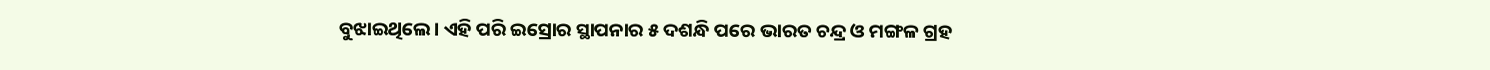ବୁଝାଇଥିଲେ। ଏହି ପରି ଇସ୍ରୋର ସ୍ଥାପନାର ୫ ଦଶନ୍ଧି ପରେ ଭାରତ ଚନ୍ଦ୍ର ଓ ମଙ୍ଗଳ ଗ୍ରହ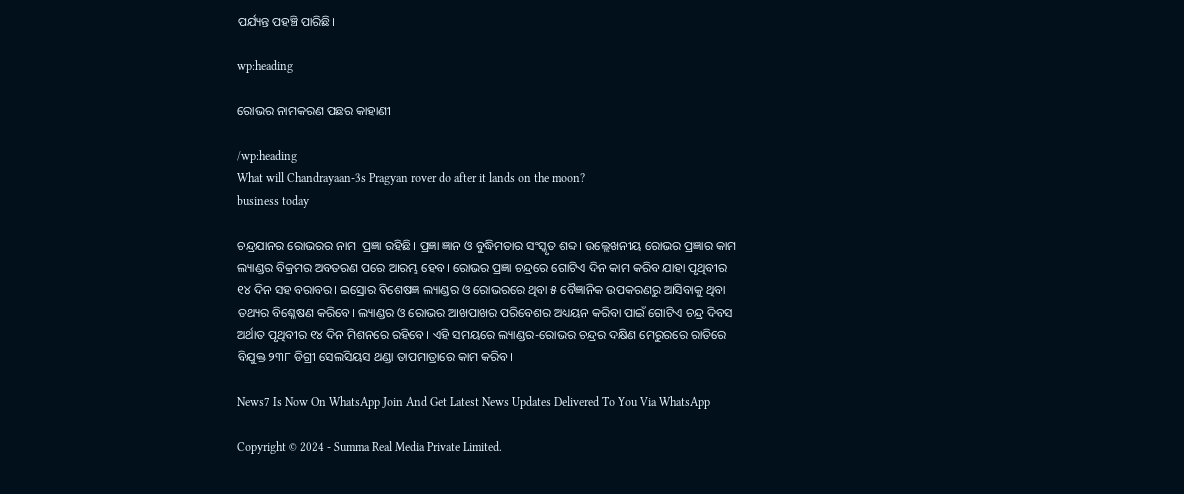ପର୍ଯ୍ୟନ୍ତ ପହଞ୍ଚି ପାରିଛି।

wp:heading

ରୋଭର ନାମକରଣ ପଛର କାହାଣୀ

/wp:heading
What will Chandrayaan-3s Pragyan rover do after it lands on the moon?
business today

ଚନ୍ଦ୍ରଯାନର ରୋଭରର ନାମ  ପ୍ରଜ୍ଞା ରହିଛି। ପ୍ରଜ୍ଞା ଜ୍ଞାନ ଓ ବୁଦ୍ଧିମତାର ସଂସ୍କୃତ ଶବ୍ଦ। ଉଲ୍ଲେଖନୀୟ ରୋଭର ପ୍ରଜ୍ଞାର କାମ ଲ୍ୟାଣ୍ଡର ବିକ୍ରମର ଅବତରଣ ପରେ ଆରମ୍ଭ ହେବ। ରୋଭର ପ୍ରଜ୍ଞା ଚନ୍ଦ୍ରରେ ଗୋଟିଏ ଦିନ କାମ କରିବ ଯାହା ପୃଥିବୀର ୧୪ ଦିନ ସହ ବରାବର। ଇସ୍ରୋର ବିଶେଷଜ୍ଞ ଲ୍ୟାଣ୍ଡର ଓ ରୋଭରରେ ଥିବା ୫ ବୈଜ୍ଞାନିକ ଉପକରଣରୁ ଆସିବାକୁ ଥିବା  ତଥ୍ୟର ବିଶ୍ଳେଷଣ କରିବେ। ଲ୍ୟାଣ୍ଡର ଓ ରୋଭର ଆଖପାଖର ପରିବେଶର ଅଧ୍ୟୟନ କରିବା ପାଇଁ ଗୋଟିଏ ଚନ୍ଦ୍ର ଦିବସ ଅର୍ଥାତ ପୃଥିବୀର ୧୪ ଦିନ ମିଶନରେ ରହିବେ। ଏହି ସମୟରେ ଲ୍ୟାଣ୍ଡର-ରୋଭର ଚନ୍ଦ୍ରର ଦକ୍ଷିଣ ମେରୁରରେ ରାତିରେ ବିଯୁକ୍ତ ୨୩୮ ଡିଗ୍ରୀ ସେଲସିୟସ ଥଣ୍ଡା ତାପମାତ୍ରାରେ କାମ କରିବ।

News7 Is Now On WhatsApp Join And Get Latest News Updates Delivered To You Via WhatsApp

Copyright © 2024 - Summa Real Media Private Limited.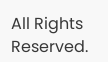All Rights Reserved.